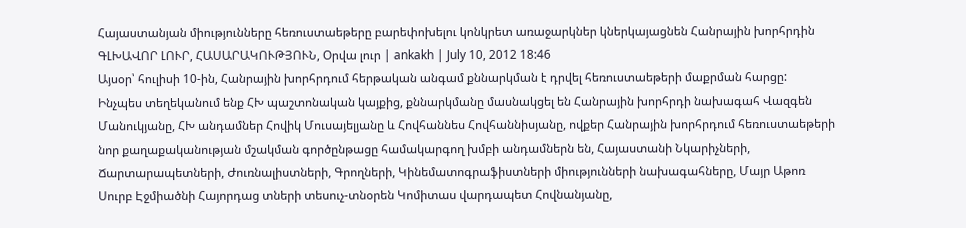Հայաստանյան միությունները հեռուստաեթերը բարեփոխելու կոնկրետ առաջարկներ կներկայացնեն Հանրային խորհրդին
ԳԼԽԱՎՈՐ ԼՈՒՐ, ՀԱՍԱՐԱԿՈՒԹՅՈՒՆ, Օրվա լուր | ankakh | July 10, 2012 18:46
Այսօր՝ հուլիսի 10-ին, Հանրային խորհրդում հերթական անգամ քննարկման է դրվել հեռուստաեթերի մաքրման հարցը:
Ինչպես տեղեկանում ենք ՀԽ պաշտոնական կայքից, քննարկմանը մասնակցել են Հանրային խորհրդի նախագահ Վազգեն Մանուկյանը, ՀԽ անդամներ Հովիկ Մուսայելյանը և Հովհաննես Հովհաննիսյանը, ովքեր Հանրային խորհրդում հեռուստաեթերի նոր քաղաքականության մշակման գործընթացը համակարգող խմբի անդամներն են, Հայաստանի Նկարիչների, Ճարտարապետների, Ժուռնալիստների, Գրողների, Կինեմատոգրաֆիստների միությունների նախագահները, Մայր Աթոռ Սուրբ Էջմիածնի Հայորդաց տների տեսուչ-տնօրեն Կոմիտաս վարդապետ Հովնանյանը,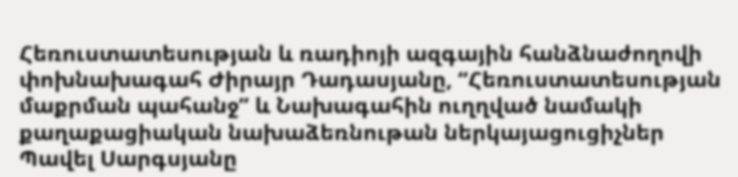Հեռուստատեսության և ռադիոյի ազգային հանձնաժողովի փոխնախագահ Ժիրայր Դադասյանը, “Հեռուստատեսության մաքրման պահանջ” և Նախագահին ուղղված նամակի քաղաքացիական նախաձեռնութան ներկայացուցիչներ Պավել Սարգսյանը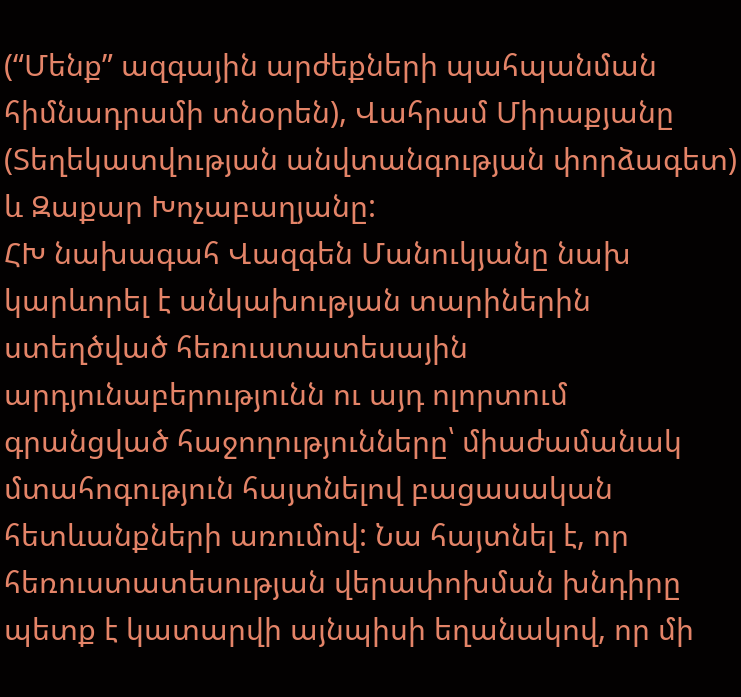(“Մենք” ազգային արժեքների պահպանման հիմնադրամի տնօրեն), Վահրամ Միրաքյանը (Տեղեկատվության անվտանգության փորձագետ) և Զաքար Խոչաբաղյանը:
ՀԽ նախագահ Վազգեն Մանուկյանը նախ կարևորել է անկախության տարիներին ստեղծված հեռուստատեսային արդյունաբերությունն ու այդ ոլորտում գրանցված հաջողությունները՝ միաժամանակ մտահոգություն հայտնելով բացասական հետևանքների առումով: Նա հայտնել է, որ հեռուստատեսության վերափոխման խնդիրը պետք է կատարվի այնպիսի եղանակով, որ մի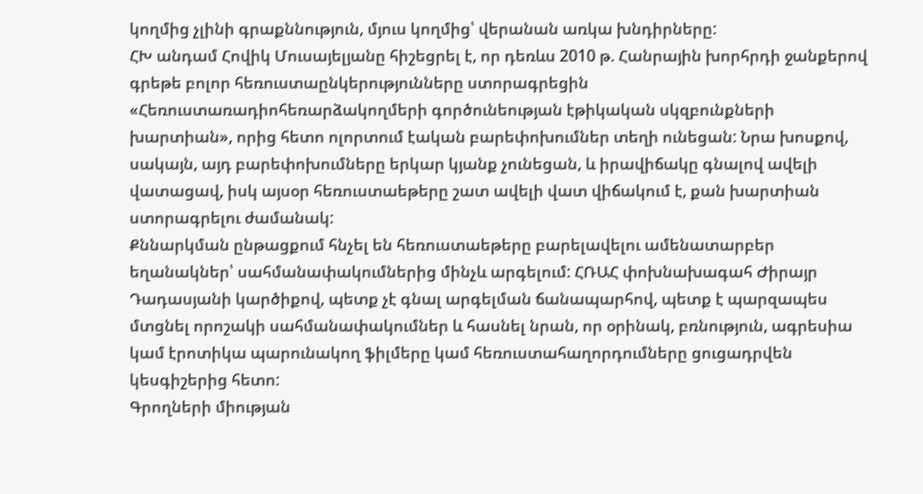կողմից չլինի գրաքննություն, մյուս կողմից՝ վերանան առկա խնդիրները:
ՀԽ անդամ Հովիկ Մուսայելյանը հիշեցրել է, որ դեռևս 2010 թ. Հանրային խորհրդի ջանքերով գրեթե բոլոր հեռուստաընկերությունները ստորագրեցին «Հեռուստառադիոհեռարձակողմերի գործունեության էթիկական սկզբունքների խարտիան», որից հետո ոլորտում էական բարեփոխումներ տեղի ունեցան: Նրա խոսքով, սակայն, այդ բարեփոխումները երկար կյանք չունեցան, և իրավիճակը գնալով ավելի վատացավ, իսկ այսօր հեռուստաեթերը շատ ավելի վատ վիճակում է, քան խարտիան ստորագրելու ժամանակ:
Քննարկման ընթացքում հնչել են հեռուստաեթերը բարելավելու ամենատարբեր եղանակներ՝ սահմանափակումներից մինչև արգելում: ՀՌԱՀ փոխնախագահ Ժիրայր Դադասյանի կարծիքով, պետք չէ գնալ արգելման ճանապարհով, պետք է պարզապես մտցնել որոշակի սահմանափակումներ և հասնել նրան, որ օրինակ, բռնություն, ագրեսիա կամ էրոտիկա պարունակող ֆիլմերը կամ հեռուստահաղորդումները ցուցադրվեն կեսգիշերից հետո:
Գրողների միության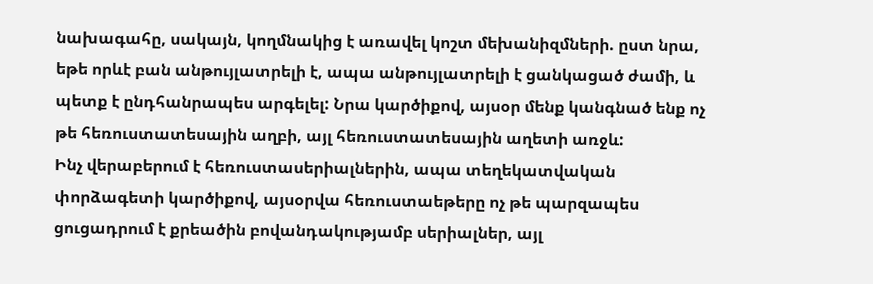նախագահը, սակայն, կողմնակից է առավել կոշտ մեխանիզմների. ըստ նրա, եթե որևէ բան անթույլատրելի է, ապա անթույլատրելի է ցանկացած ժամի, և պետք է ընդհանրապես արգելել: Նրա կարծիքով, այսօր մենք կանգնած ենք ոչ թե հեռուստատեսային աղբի, այլ հեռուստատեսային աղետի առջև:
Ինչ վերաբերում է հեռուստասերիալներին, ապա տեղեկատվական փորձագետի կարծիքով, այսօրվա հեռուստաեթերը ոչ թե պարզապես ցուցադրում է քրեածին բովանդակությամբ սերիալներ, այլ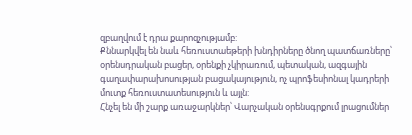զբաղվում է դրա քարոզչությամբ:
Քննարկվել են նաև հեռուստաեթերի խնդիրները ծնող պատճառները՝ օրենսդրական բացեր, օրենքի չկիրառում, պետական, ազգային գաղափարախոսության բացակայություն, ոչ պրոֆեսիոնալ կադրերի մուտք հեռուստատեսություն և այլն:
Հնչել են մի շարք առաջարկներ՝ Վարչական օրենսգրքում լրացումներ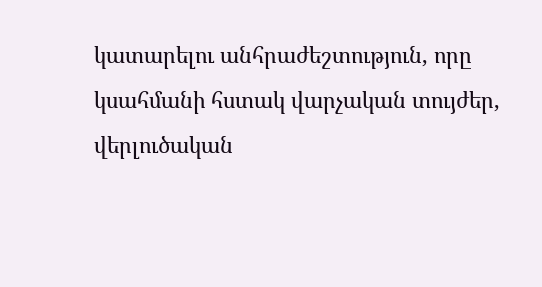կատարելու անհրաժեշտություն, որը կսահմանի հստակ վարչական տույժեր, վերլուծական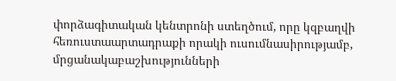փորձագիտական կենտրոնի ստեղծում, որը կզբաղվի հեռուստաարտադրաքի որակի ուսումնասիրությամբ, մրցանակաբաշխությունների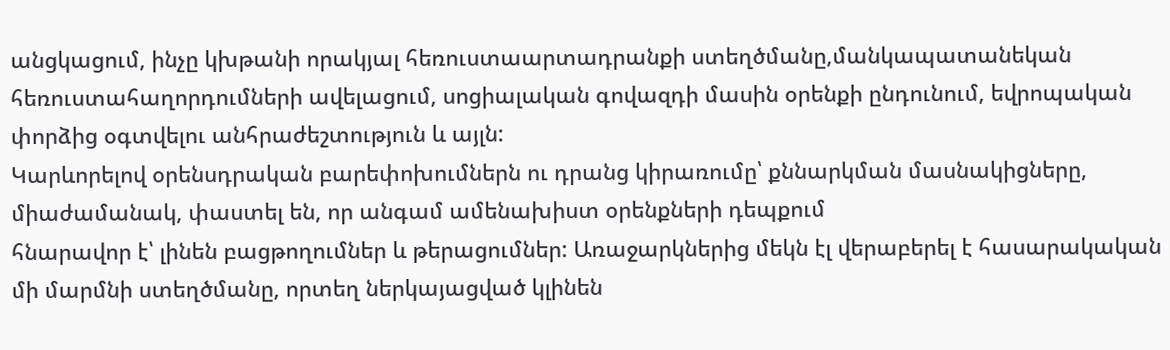անցկացում, ինչը կխթանի որակյալ հեռուստաարտադրանքի ստեղծմանը,մանկապատանեկան հեռուստահաղորդումների ավելացում, սոցիալական գովազդի մասին օրենքի ընդունում, եվրոպական փորձից օգտվելու անհրաժեշտություն և այլն:
Կարևորելով օրենսդրական բարեփոխումներն ու դրանց կիրառումը՝ քննարկման մասնակիցները, միաժամանակ, փաստել են, որ անգամ ամենախիստ օրենքների դեպքում
հնարավոր է՝ լինեն բացթողումներ և թերացումներ: Առաջարկներից մեկն էլ վերաբերել է հասարակական մի մարմնի ստեղծմանը, որտեղ ներկայացված կլինեն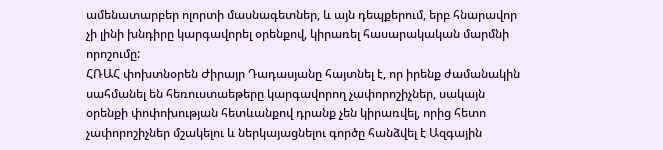ամենատարբեր ոլորտի մասնագետներ, և այն դեպքերում, երբ հնարավոր չի լինի խնդիրը կարգավորել օրենքով, կիրառել հասարակական մարմնի որոշումը:
ՀՌԱՀ փոխտնօրեն Ժիրայր Դադասյանը հայտնել է, որ իրենք ժամանակին սահմանել են հեռուստաեթերը կարգավորող չափորոշիչներ, սակայն օրենքի փոփոխության հետևանքով դրանք չեն կիրառվել, որից հետո չափորոշիչներ մշակելու և ներկայացնելու գործը հանձվել է Ազգային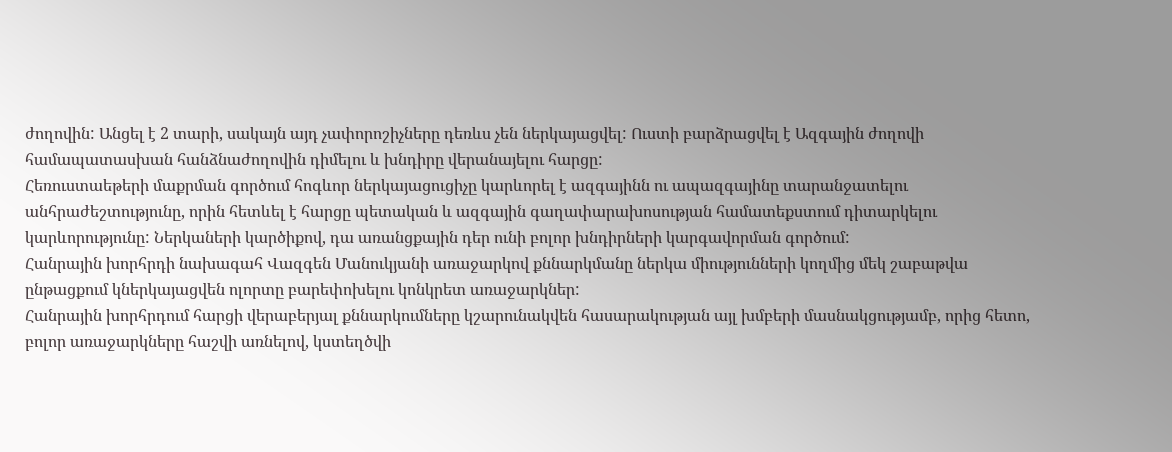ժողովին: Անցել է 2 տարի, սակայն այդ չափորոշիչները դեռևս չեն ներկայացվել: Ուստի բարձրացվել է Ազգային ժողովի համապատասխան հանձնաժողովին դիմելու և խնդիրը վերանայելու հարցը:
Հեռուստաեթերի մաքրման գործում հոգևոր ներկայացուցիչը կարևորել է ազգայինն ու ապազգայինը տարանջատելու անհրաժեշտությունը, որին հետևել է հարցը պետական և ազգային գաղափարախոսության համատեքստում դիտարկելու կարևորությունը: Ներկաների կարծիքով, դա առանցքային դեր ունի բոլոր խնդիրների կարգավորման գործում:
Հանրային խորհրդի նախագահ Վազգեն Մանուկյանի առաջարկով քննարկմանը ներկա միությունների կողմից մեկ շաբաթվա ընթացքում կներկայացվեն ոլորտը բարեփոխելու կոնկրետ առաջարկներ:
Հանրային խորհրդում հարցի վերաբերյալ քննարկումները կշարունակվեն հասարակության այլ խմբերի մասնակցությամբ, որից հետո, բոլոր առաջարկները հաշվի առնելով, կստեղծվի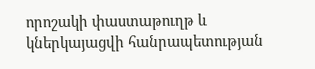որոշակի փաստաթուղթ և կներկայացվի հանրապետության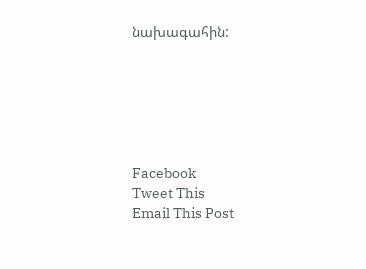նախագահին:






Facebook
Tweet This
Email This Post